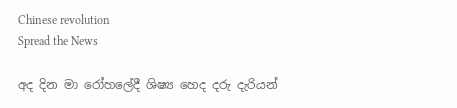Chinese revolution
Spread the News

අද දින මා රෝහලේදී ශිෂ්‍ය හෙද දරු දැරියන්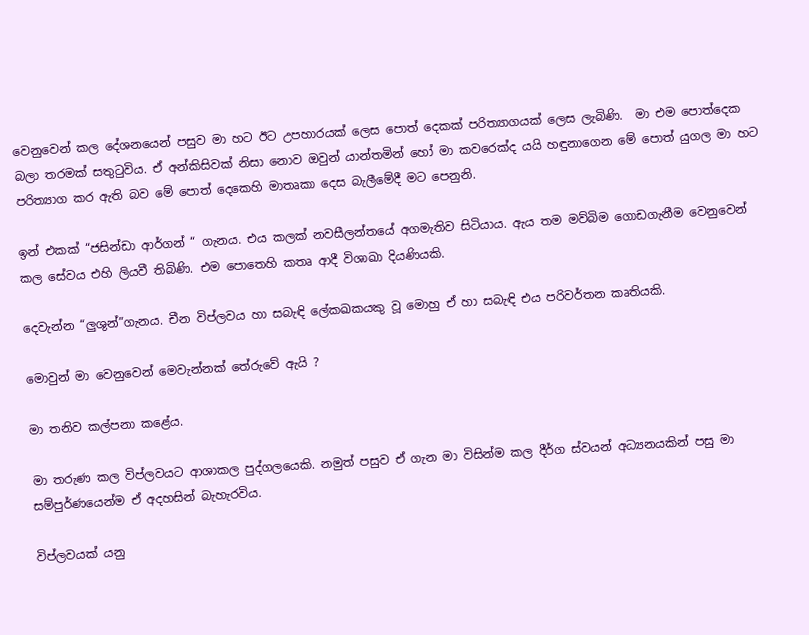වෙනුවෙන් කල දේශනයෙන් පසුව මා හට ඊට උපහාරයක් ලෙස පොත් දෙකක් පරිත්‍යාගයක් ලෙස ලැබිණි.  මා එම පොත්දෙක බලා තරමක් සතුටුවිය. ඒ අන්කිසිවක් නිසා නොව ඔවුන් යාන්තමින් හෝ මා කවරෙක්ද යයි හඳුනාගෙන මේ පොත් යුගල මා හට පරිත්‍යාග කර ඇති බව මේ පොත් දෙකෙහි මාතෘකා දෙස බැලීමේදී මට පෙනුනි.

ඉන් එකක් “ජසින්ඩා ආර්ගන් “ ගැනය. එය කලක් නවසීලන්තයේ අගමැතිව සිටියාය. ඇය තම මව්බිම ගොඩගැනීම වෙනුවෙන් කල සේවය එහි ලියවී තිබිණි. එම පොතෙහි කතෘ ආදී විශාඛා දියණියකි.

දෙවැන්න “ලුශුන්”ගැනය. චීන විප්ලවය හා සබැඳි ලේකඛකයකු වූ මොහු ඒ හා සබැඳි එය පරිවර්තන කෘතියකි.

මොවුන් මා වෙනුවෙන් මෙවැන්නක් තේරුවේ ඇයි ?

මා තනිව කල්පනා කළේය.

මා තරුණ කල විප්ලවයට ආශාකල පුද්ගලයෙකි. නමුත් පසුව ඒ ගැන මා විසින්ම කල දීර්ග ස්වයන් අධ්‍යනයකින් පසු මා සම්පුර්ණයෙන්ම ඒ අදහසින් බැහැරවිය.

විප්ලවයක් යනු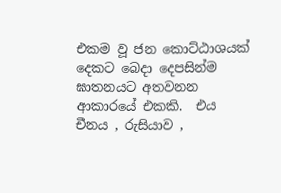එකම වූ ජන කොට්ඨාශයක් දෙකට බෙදා දෙපසින්ම ඝාතනයට අතවනන ආකාරයේ එකකි.  එය චීනය , රුසියාව ,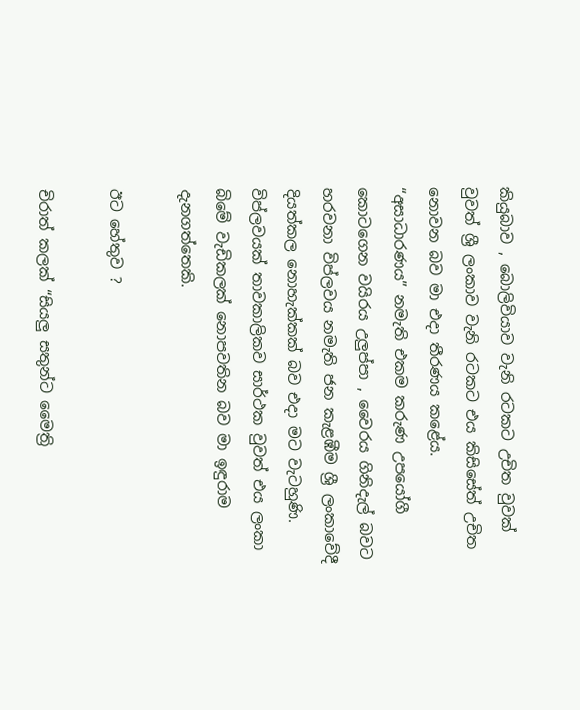කියුබාව , බොලිවියාව වැනි රටකට උචිත වුවක් වුවත් ශ්‍රී ලංකාව වැනි රටකට එය කිසිසේත් උචිත නොවන බව මා එදා තීරණය කළේය.  “අසාධාරණය” නමැති එකම කරුණ උපයෝගී කොටගෙන වයිරය උලුප්පා , වෛරය ගිනිදැල් බවට හරවනා විප්ලවය නමැති ජන කැළඹීම ශ්‍රී ලංකාවේදී දියත්කල නොහැක්කක් බව එදා මට වැටහුණි. විප්ලවයක් තාවකාලිකව සාර්ථක වුවත් එය ලංකා බිමේ වැඩිකලක් නොපවතින බව මා ඉඳුරාම දැනගත්තෙකි.

ඊට හේතුව ?

චිරාත් කලක් “සියලු සතුන්ට මෛත්‍රි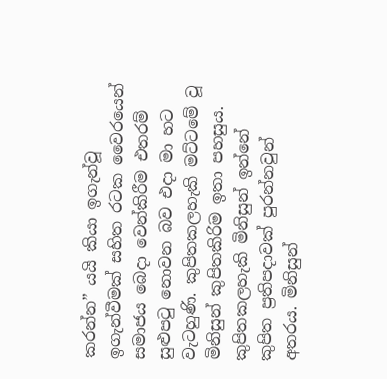කරන්න” යයි කියා ඉගැන්වූ ඉගැන්වීමක් සහිත රටක වෛරයෙන් සමාජය බෙදා වෙන්කිරීම එතරම් සුළුපටු නොවන බව එදා මා හට වැටහුණි. කුපිතකලහැකි මට්ටමේ වූ මිනිසුන් කුපිතකිරිම ඉතා පහසුය. කුපිතකලහැකි මිනිසුන් ඉන්නේ කුපිත ප්‍රතිපදාවක් පුරන්නවුන් අතරය. මිනිසුන්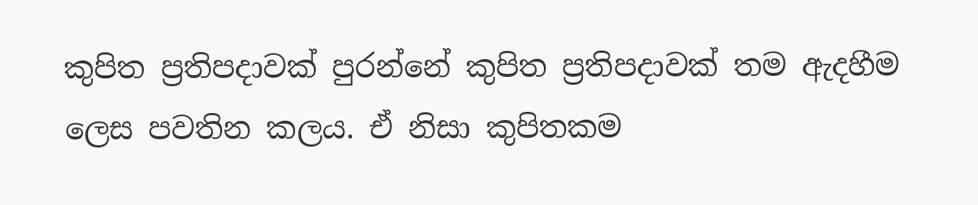කුපිත ප්‍රතිපදාවක් පුරන්නේ කුපිත ප්‍රතිපදාවක් තම ඇදහීම ලෙස පවතින කලය. ඒ නිසා කුපිතකම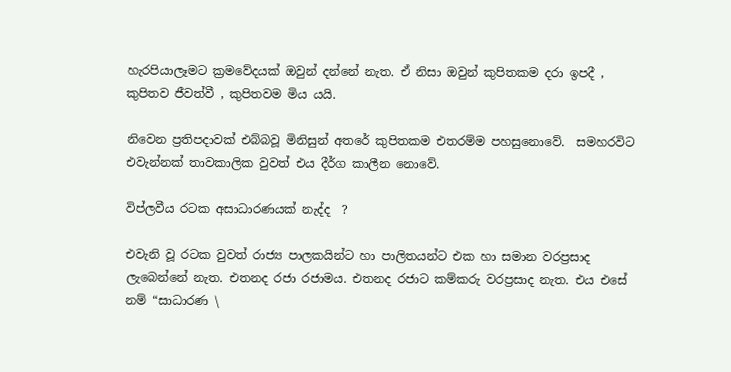හැරපියාලෑමට ක්‍රමවේදයක් ඔවුන් දන්නේ නැත. ඒ නිසා ඔවුන් කුපිතකම දරා ඉපදී , කුපිතව ජීවත්වී , කුපිතවම මිය යයි.

නිවෙන ප්‍රතිපදාවක් එබ්බවූ මිනිසුන් අතරේ කුපිතකම එතරම්ම පහසුනොවේ.  සමහරවිට එවැන්නක් තාවකාලික වුවත් එය දීර්ග කාලීන නොවේ.

විප්ලවීය රටක අසාධාරණයක් නැද්ද  ?

එවැනි වූ රටක වුවත් රාජ්‍ය පාලකයින්ට හා පාලිතයන්ට එක හා සමාන වරප්‍රසාද ලැබෙන්නේ නැත. එතනද රජා රජාමය. එතනද රජාට කම්කරු වරප්‍රසාද නැත. එය එසේ නම් “සාධාරණ \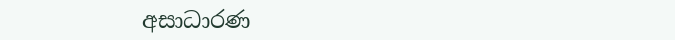අසාධාරණ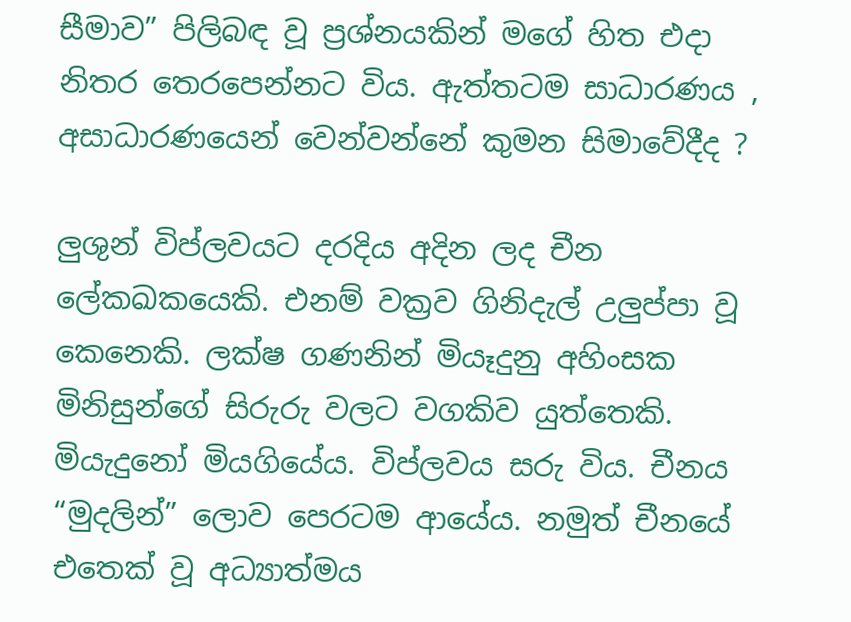සීමාව” පිලිබඳ වූ ප්‍රශ්නයකින් මගේ හිත එදා නිතර තෙරපෙන්නට විය. ඇත්තටම සාධාරණය , අසාධාරණයෙන් වෙන්වන්නේ කුමන සිමාවේදීද ?

ලුශුන් විප්ලවයට දරදිය අදින ලද චීන ලේකඛකයෙකි. එනම් වක්‍රව ගිනිදැල් උලුප්පා වූ කෙනෙකි. ලක්ෂ ගණනින් මියෑදුනු අහිංසක මිනිසුන්ගේ සිරුරු වලට වගකිව යුත්තෙකි. මියැදුනෝ මියගියේය. විප්ලවය සරු විය. චීනය “මුදලින්” ලොව පෙරටම ආයේය. නමුත් චීනයේ එතෙක් වූ අධ්‍යාත්මය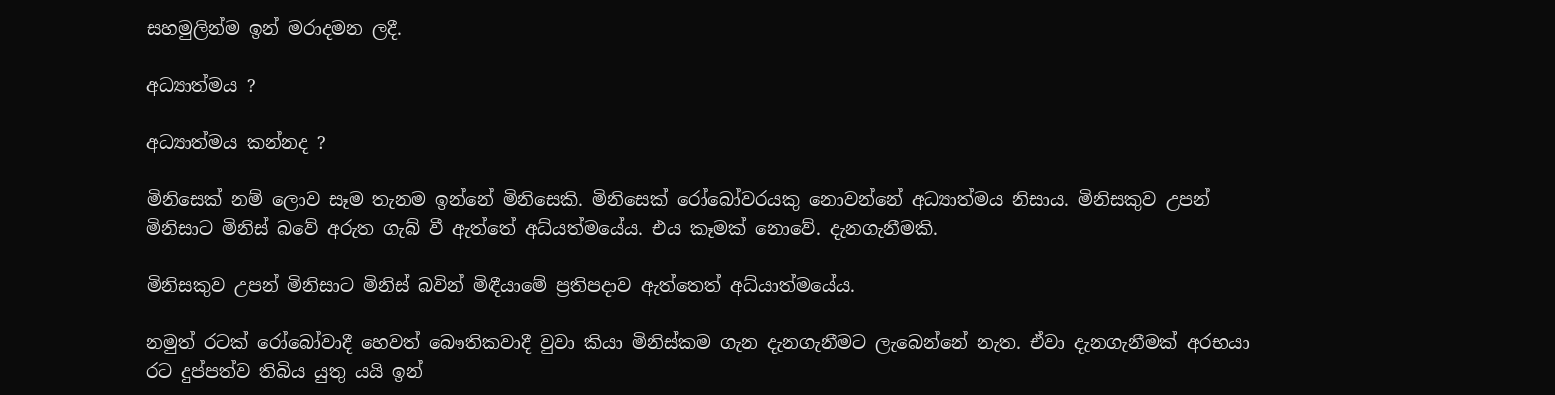සහමුලින්ම ඉන් මරාදමන ලදී.

අධ්‍යාත්මය ?

අධ්‍යාත්මය කන්නද ?

මිනිසෙක් නම් ලොව සෑම තැනම ඉන්නේ මිනිසෙකි. මිනිසෙක් රෝබෝවරයකු නොවන්නේ අධ්‍යාත්මය නිසාය. මිනිසකුව උපන් මිනිසාට මිනිස් බවේ අරුත ගැබ් වී ඇත්තේ අධ්යත්මයේය. එය කෑමක් නොවේ. දැනගැනීමකි.

මිනිසකුව උපන් මිනිසාට මිනිස් බවින් මිඳීයාමේ ප්‍රතිපදාව ඇත්තෙත් අධ්යාත්මයේය.

නමුත් රටක් රෝබෝවාදී හෙවත් බෞතිකවාදී වුවා කියා මිනිස්කම ගැන දැනගැනීමට ලැබෙන්නේ නැත. ඒවා දැනගැනීමක් අරභයා රට දුප්පත්ව තිබිය යුතු යයි ඉන්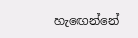හැඟෙන්නේ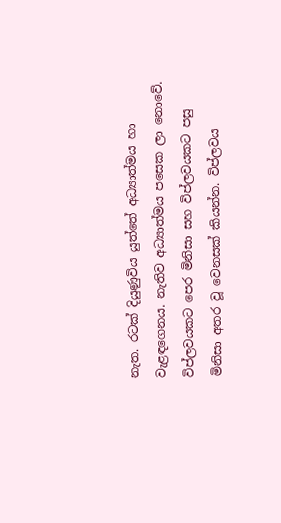නැත. රටක් දියුණුවිය යුත්තේ අධ්‍යාත්මය හා වැළඳගෙනය. නැතිව අධ්‍යාත්මය පසෙක ලා නොවේ. විප්ලවයකට පෙර මිනිසා සහ විප්ලවයකට පසු මිනිසා අතර වූ වෙනසක් කියන්න. විප්ලවය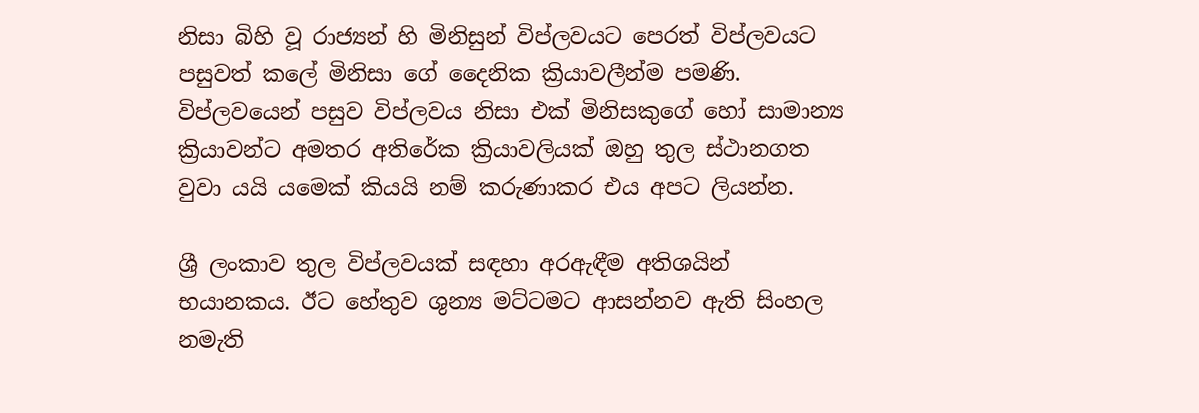නිසා බිහි වූ රාජ්‍යන් හි මිනිසුන් විප්ලවයට පෙරත් විප්ලවයට පසුවත් කලේ මිනිසා ගේ දෛනික ක්‍රියාවලීන්ම පමණි. විප්ලවයෙන් පසුව විප්ලවය නිසා එක් මිනිසකුගේ හෝ සාමාන්‍ය ක්‍රියාවන්ට අමතර අතිරේක ක්‍රියාවලියක් ඔහු තුල ස්ථානගත වුවා යයි යමෙක් කියයි නම් කරුණාකර එය අපට ලියන්න.

ශ්‍රී ලංකාව තුල විප්ලවයක් සඳහා අරඇඳීම අතිශයින් භයානකය. ඊට හේතුව ශුන්‍ය මට්ටමට ආසන්නව ඇති සිංහල නමැති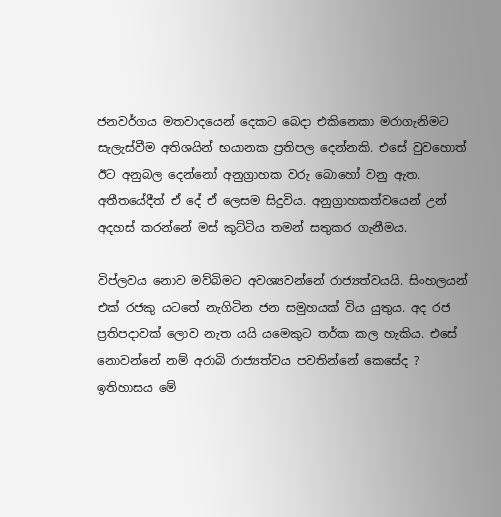ජනවර්ගය මතවාදයෙන් දෙකට බෙදා එකිනෙකා මරාගැනිමට සැලැස්වීම අතිශයින් භයානක ප්‍රතිපල දෙන්නකි. එසේ වුවහොත් ඊට අනුබල දෙන්නෝ අනුග්‍රාහක වරු බොහෝ වනු ඇත. අතීතයේදීත් ඒ දේ ඒ ලෙසම සිදුවිය. අනුග්‍රාහකත්වයෙන් උන් අදහස් කරන්නේ මස් කුට්ටිය තමන් සතුකර ගැනීමය.

විප්ලවය නොව මව්බිමට අවශ්‍යවන්නේ රාජ්‍යත්වයයි. සිංහලයන් එක් රජකු යටතේ නැගිටින ජන සමුහයක් විය යුතුය. අද රජ ප්‍රතිපදාවක් ලොව නැත යයි යමෙකුට තර්ක කල හැකිය. එසේ නොවන්නේ නම් අරාබි රාජ්‍යත්වය පවතින්නේ කෙසේද ? ඉතිහාසය මේ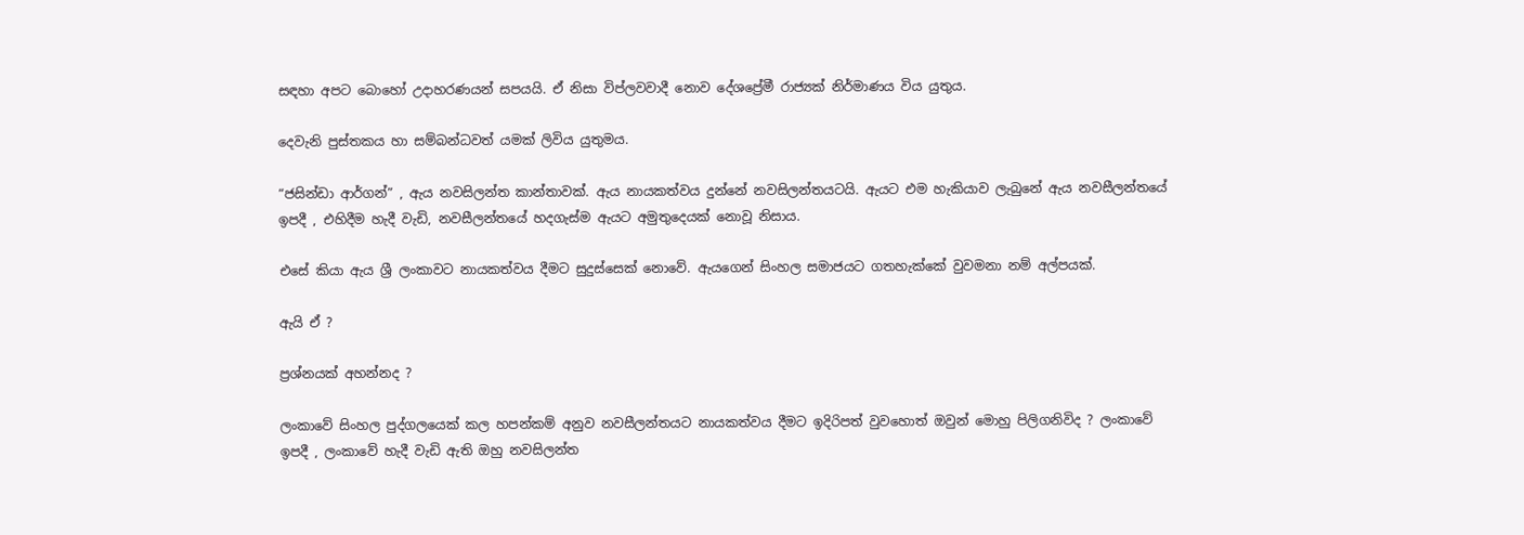සඳහා අපට බොහෝ උදාහරණයන් සපයයි. ඒ නිසා විප්ලවවාදී නොව දේශප්‍රේමී රාජ්‍යක් නිර්මාණය විය යුතුය.

දෙවැනි පුස්තකය හා සම්බන්ධවත් යමක් ලිවිය යුතුමය.

“ජසින්ඩා ආර්ගන්” , ඇය නවසිලන්ත කාන්තාවක්. ඇය නායකත්වය දුන්නේ නවසිලන්තයටයි. ඇයට එම හැකියාව ලැබුනේ ඇය නවසීලන්තයේ ඉපදී , එහිදීම හැදී වැඩි, නවසීලන්තයේ හදගැස්ම ඇයට අමුතුදෙයක් නොවූ නිසාය.

එසේ කියා ඇය ශ්‍රී ලංකාවට නායකත්වය දීමට සුදුස්සෙක් නොවේ. ඇයගෙන් සිංහල සමාජයට ගතහැක්කේ වුවමනා නම් අල්පයක්.

ඇයි ඒ ?

ප්‍රශ්නයක් අහන්නද ?

ලංකාවේ සිංහල පුද්ගලයෙක් කල හපන්කම් අනුව නවසීලන්තයට නායකත්වය දීමට ඉදිරිපත් වුවහොත් ඔවුන් මොහු පිලිගනිවිද ? ලංකාවේ ඉපදී , ලංකාවේ හැදී වැඩි ඇති ඔහු නවසිලන්ත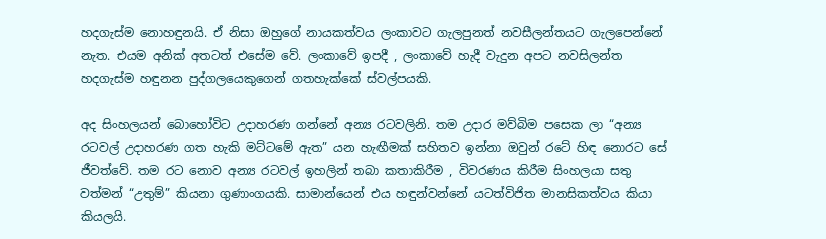හදගැස්ම නොහඳුනයි. ඒ නිසා ඔහුගේ නායකත්වය ලංකාවට ගැලපුනත් නවසීලන්තයට ගැලපෙන්නේ නැත. එයම අනික් අතටත් එසේම වේ. ලංකාවේ ඉපදී , ලංකාවේ හැදී වැදුන අපට නවසිලන්ත හදගැස්ම හඳුනන පුද්ගලයෙකුගෙන් ගතහැක්කේ ස්වල්පයකි.

අද සිංහලයන් බොහෝවිට උදාහරණ ගන්නේ අන්‍ය රටවලිනි. තම උදාර මව්බිම පසෙක ලා “අන්‍ය රටවල් උදාහරණ ගත හැකි මට්ටමේ ඇත” යන හැඟීමක් සහිතව ඉන්නා ඔවුන් රටේ හිඳ නොරට සේ ජීවත්වේ. තම රට නොව අන්‍ය රටවල් ඉහලින් තබා කතාකිරීම , විවරණය කිරීම සිංහලයා සතු වත්මන් “උතුම්” කියනා ගුණාංගයකි. සාමාන්යෙන් එය හඳුන්වන්නේ යටත්විජිත මානසිකත්වය කියා කියලයි.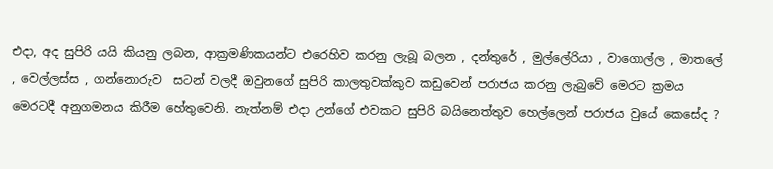එදා, අද සුපිරි යයි කියනු ලබන, ආක්‍රමණිකයන්ට එරෙහිව කරනු ලැබූ බලන , දන්තුරේ , මුල්ලේරියා , වාගොල්ල , මාතලේ , වෙල්ලස්ස , ගන්නොරුව  සටන් වලදී ඔවුනගේ සුපිරි කාලතුවක්කුව කඩුවෙන් පරාජය කරනු ලැබුවේ මෙරට ක්‍රමය මෙරටදී අනුගමනය කිරීම හේතුවෙනි. නැත්නම් එදා උන්ගේ එවකට සුපිරි බයිනෙත්තුව හෙල්ලෙන් පරාජය වුයේ කෙසේද ?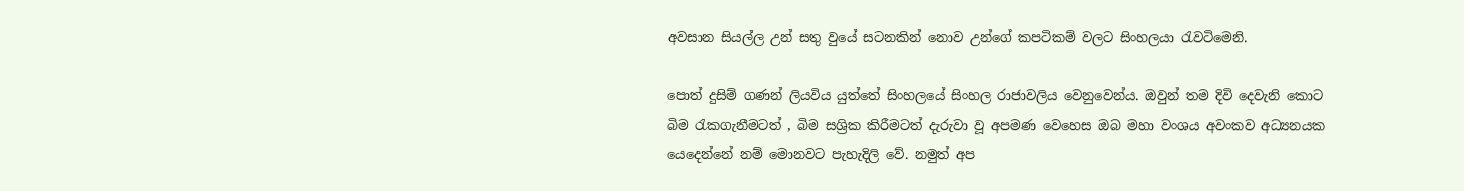අවසාන සියල්ල උන් සතු වුයේ සටනකින් නොව උන්ගේ කපටිකම් වලට සිංහලයා රැවටිමෙනි.

පොත් දුසිම් ගණන් ලියවිය යුත්තේ සිංහලයේ සිංහල රාජාවලිය වෙනුවෙන්ය. ඔවුන් තම දිවි දෙවැනි කොට බිම රැකගැනීමටත් , බිම සශ්‍රික කිරීමටත් දැරුවා වූ අපමණ වෙහෙස ඔබ මහා වංශය අවංකව අධ්‍යනයක යෙදෙන්නේ නම් මොනවට පැහැදිලි වේ. නමුත් අප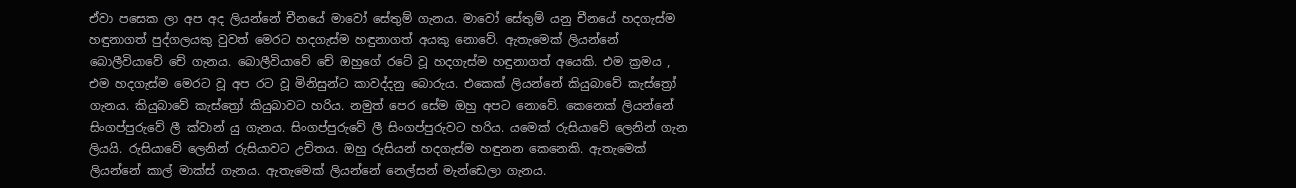ඒවා පසෙක ලා අප අද ලියන්නේ චීනයේ මාවෝ සේතුම් ගැනය. මාවෝ සේතුම් යනු චීනයේ හදගැස්ම හඳුනාගත් පුද්ගලයකු වුවත් මෙරට හදගැස්ම හඳුනාගත් අයකු නොවේ. ඇතැමෙක් ලියන්නේ බොලීවියාවේ චේ ගැනය. බොලීවියාවේ චේ ඔහුගේ රටේ වූ හදගැස්ම හඳුනාගත් අයෙකි. එම ක්‍රමය , එම හදගැස්ම මෙරට වූ අප රට වූ මිනිසුන්ට කාවද්දනු බොරුය. එකෙක් ලියන්නේ කියුබාවේ කැස්ත්‍රෝ ගැනය. කියුබාවේ කැස්ත්‍රෝ කියුබාවට හරිය. නමුත් පෙර සේම ඔහු අපට නොවේ. කෙනෙක් ලියන්නේ සිංගප්පුරුවේ ලී ක්වාන් යු ගැනය. සිංගප්පුරුවේ ලී සිංගප්පුරුවට හරිය. යමෙක් රුසියාවේ ලෙනින් ගැන ලියයි. රුසියාවේ ලෙනින් රුසියාවට උචිතය. ඔහු රුසියන් හදගැස්ම හඳුනන කෙනෙකි. ඇතැමෙක් ලියන්නේ කාල් මාක්ස් ගැනය. ඇතැමෙක් ලියන්නේ නෙල්සන් මැන්ඩෙලා ගැනය.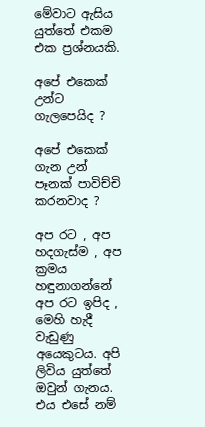මේවාට ඇසිය යුත්තේ එකම එක ප්‍රශ්නයකි.

අපේ එකෙක් උන්ට ගැලපෙයිද ?

අපේ එකෙක් ගැන උන් පෑනක් පාවිච්චි කරනවාද ?

අප රට , අප හදගැස්ම , අප ක්‍රමය හඳුනාගන්නේ අප රට ඉපිද , මෙහි හැදී වැඩුණු අයෙකුටය. අපි ලිවිය යුත්තේ ඔවුන් ගැනය. එය එසේ නම්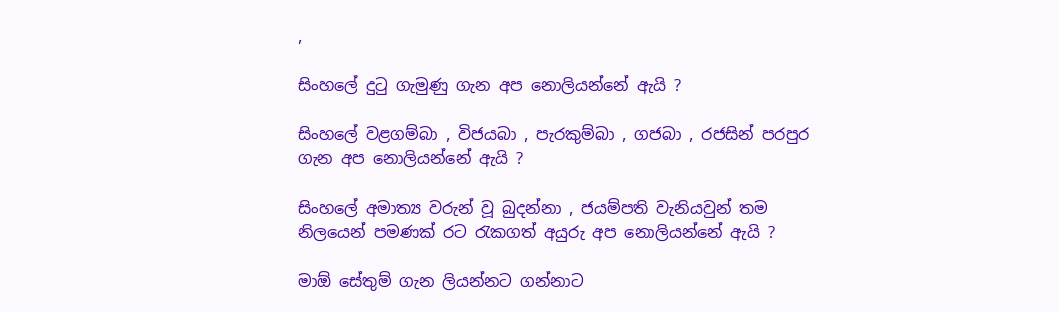,

සිංහලේ දුටු ගැමුණු ගැන අප නොලියන්නේ ඇයි ?

සිංහලේ වළගම්බා , විජයබා , පැරකුම්බා , ගජබා , රජසින් පරපුර ගැන අප නොලියන්නේ ඇයි ?

සිංහලේ අමාත්‍ය වරුන් වූ බුදන්නා , ජයම්පති වැනියවුන් තම නිලයෙන් පමණක් රට රැකගත් අයුරු අප නොලියන්නේ ඇයි ?

මාඕ සේතුම් ගැන ලියන්නට ගන්නාට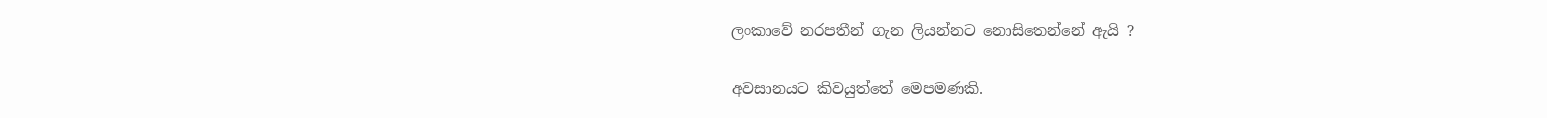ලංකාවේ නරපතීන් ගැන ලියන්නට නොසිතෙන්නේ ඇයි ?

අවසානයට කිවයුත්තේ මෙපමණකි.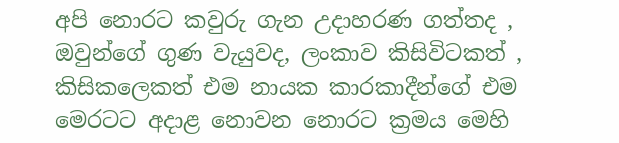අපි නොරට කවුරු ගැන උදාහරණ ගත්තද , ඔවුන්ගේ ගුණ වැයුවද, ලංකාව කිසිවිටකත් , කිසිකලෙකත් එම නායක කාරකාදීන්ගේ එම මෙරටට අදාළ නොවන නොරට ක්‍රමය මෙහි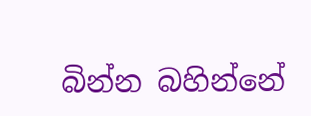බින්න බහින්නේ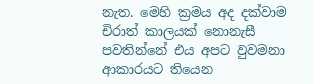නැත. මෙහි ක්‍රමය අද දක්වාම චිරාත් කාලයක් නොනැසී පවතින්නේ එය අපට වුවමනා ආකාරයට තියෙන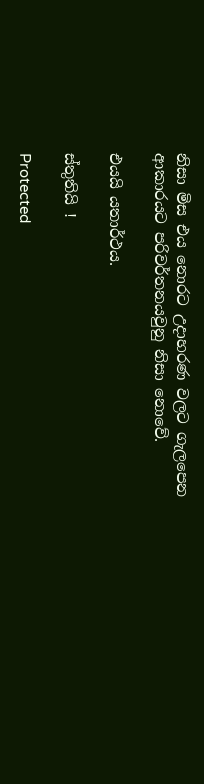නිසා මිස එය නොරට උදාහරණ වලට ගැලපෙන ආකාරයට පරිවර්තනයවුනු නිසා නොවේ.

එයයි යතාර්ථය.

ස්තුතියි !

Protected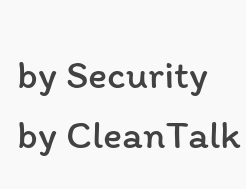by Security by CleanTalk